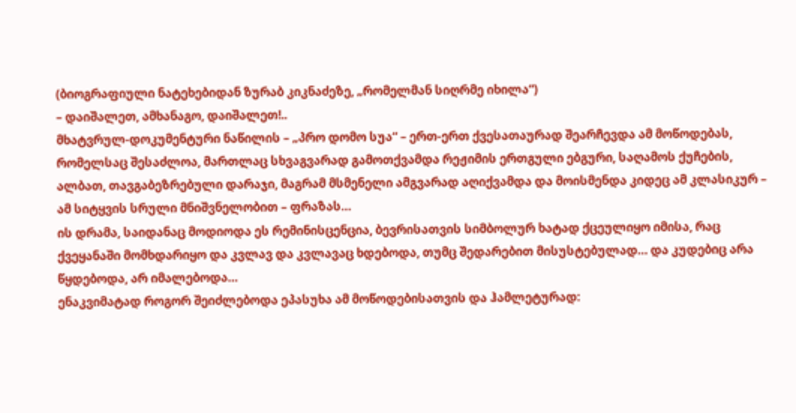(ბიოგრაფიული ნატეხებიდან ზურაბ კიკნაძეზე, „რომელმან სიღრმე იხილა“)
– დაიშალეთ, ამხანაგო, დაიშალეთ!..
მხატვრულ-დოკუმენტური ნაწილის – „პრო დომო სუა“ – ერთ-ერთ ქვესათაურად შეარჩევდა ამ მოწოდებას, რომელსაც შესაძლოა, მართლაც სხვაგვარად გამოთქვამდა რეჟიმის ერთგული ებგური, საღამოს ქუჩების, ალბათ, თავგაბეზრებული დარაჯი, მაგრამ მსმენელი ამგვარად აღიქვამდა და მოისმენდა კიდეც ამ კლასიკურ – ამ სიტყვის სრული მნიშვნელობით – ფრაზას…
ის დრამა, საიდანაც მოდიოდა ეს რემინისცენცია, ბევრისათვის სიმბოლურ ხატად ქცეულიყო იმისა, რაც ქვეყანაში მომხდარიყო და კვლავ და კვლავაც ხდებოდა, თუმც შედარებით მისუსტებულად… და კუდებიც არა წყდებოდა, არ იმალებოდა…
ენაკვიმატად როგორ შეიძლებოდა ეპასუხა ამ მოწოდებისათვის და ჰამლეტურად: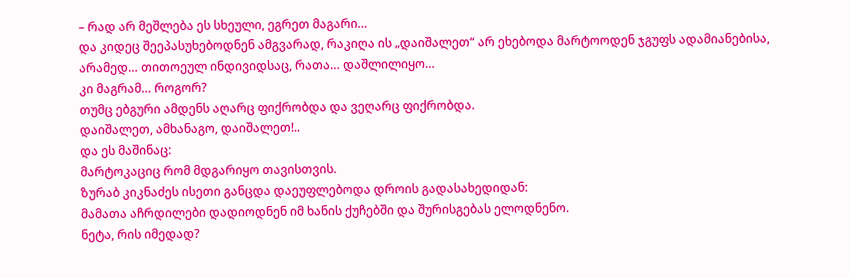– რად არ მეშლება ეს სხეული, ეგრეთ მაგარი…
და კიდეც შეეპასუხებოდნენ ამგვარად, რაკიღა ის „დაიშალეთ“ არ ეხებოდა მარტოოდენ ჯგუფს ადამიანებისა, არამედ… თითოეულ ინდივიდსაც, რათა… დაშლილიყო…
კი მაგრამ… როგორ?
თუმც ებგური ამდენს აღარც ფიქრობდა და ვეღარც ფიქრობდა.
დაიშალეთ, ამხანაგო, დაიშალეთ!..
და ეს მაშინაც:
მარტოკაციც რომ მდგარიყო თავისთვის.
ზურაბ კიკნაძეს ისეთი განცდა დაეუფლებოდა დროის გადასახედიდან:
მამათა აჩრდილები დადიოდნენ იმ ხანის ქუჩებში და შურისგებას ელოდნენო.
ნეტა, რის იმედად?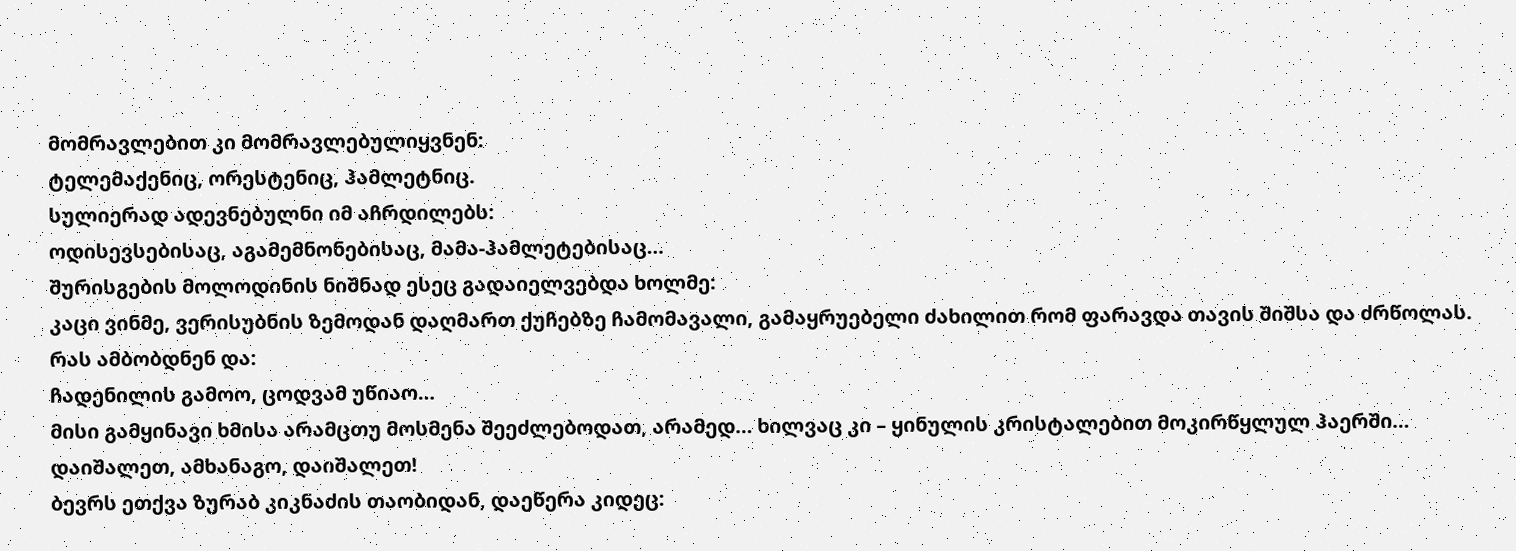მომრავლებით კი მომრავლებულიყვნენ:
ტელემაქენიც, ორესტენიც, ჰამლეტნიც.
სულიერად ადევნებულნი იმ აჩრდილებს:
ოდისევსებისაც, აგამემნონებისაც, მამა-ჰამლეტებისაც…
შურისგების მოლოდინის ნიშნად ესეც გადაიელვებდა ხოლმე:
კაცი ვინმე, ვერისუბნის ზემოდან დაღმართ ქუჩებზე ჩამომავალი, გამაყრუებელი ძახილით რომ ფარავდა თავის შიშსა და ძრწოლას.
რას ამბობდნენ და:
ჩადენილის გამოო, ცოდვამ უწიაო…
მისი გამყინავი ხმისა არამცთუ მოსმენა შეეძლებოდათ, არამედ… ხილვაც კი – ყინულის კრისტალებით მოკირწყლულ ჰაერში…
დაიშალეთ, ამხანაგო, დაიშალეთ!
ბევრს ეთქვა ზურაბ კიკნაძის თაობიდან, დაეწერა კიდეც: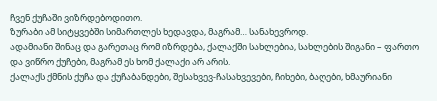ჩვენ ქუჩაში ვიზრდებოდითო.
ზურაბი ამ სიტყვებში სიმართლეს ხედავდა, მაგრამ… სანახევროდ.
ადამიანი შინაც და გარეთაც რომ იზრდება, ქალაქში სახლებია, სახლების შიგანი – ფართო და ვიწრო ქუჩები, მაგრამ ეს ხომ ქალაქი არ არის.
ქალაქს ქმნის ქუჩა და ქუჩაბანდები, შესახვევ-ჩასახვევები, ჩიხები, ბაღები, ხმაურიანი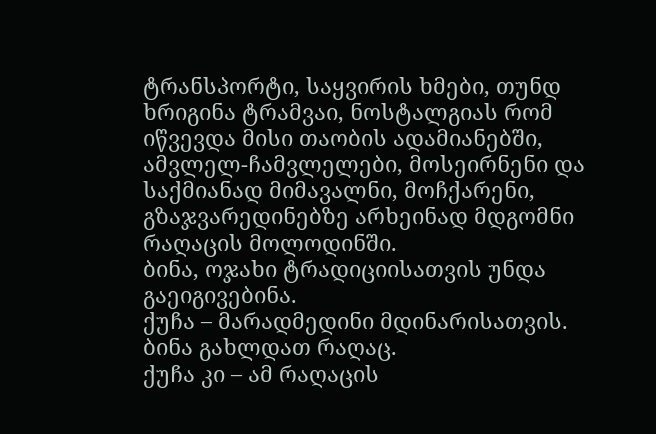ტრანსპორტი, საყვირის ხმები, თუნდ ხრიგინა ტრამვაი, ნოსტალგიას რომ იწვევდა მისი თაობის ადამიანებში, ამვლელ-ჩამვლელები, მოსეირნენი და საქმიანად მიმავალნი, მოჩქარენი, გზაჯვარედინებზე არხეინად მდგომნი რაღაცის მოლოდინში.
ბინა, ოჯახი ტრადიციისათვის უნდა გაეიგივებინა.
ქუჩა – მარადმედინი მდინარისათვის.
ბინა გახლდათ რაღაც.
ქუჩა კი – ამ რაღაცის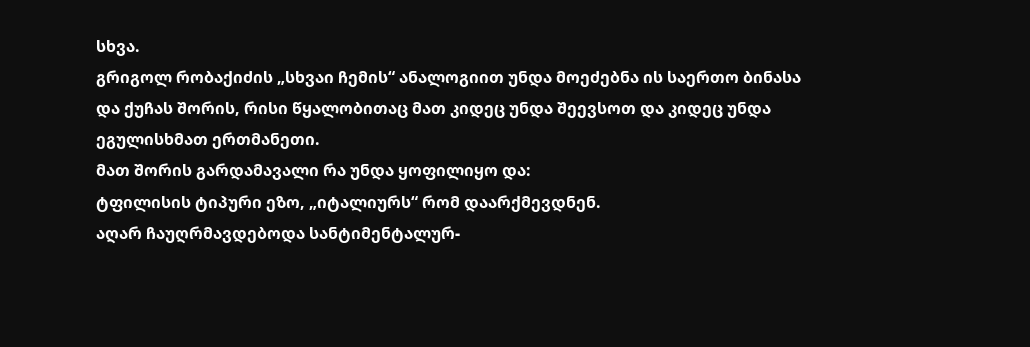სხვა.
გრიგოლ რობაქიძის „სხვაი ჩემის“ ანალოგიით უნდა მოეძებნა ის საერთო ბინასა და ქუჩას შორის, რისი წყალობითაც მათ კიდეც უნდა შეევსოთ და კიდეც უნდა ეგულისხმათ ერთმანეთი.
მათ შორის გარდამავალი რა უნდა ყოფილიყო და:
ტფილისის ტიპური ეზო, „იტალიურს“ რომ დაარქმევდნენ.
აღარ ჩაუღრმავდებოდა სანტიმენტალურ-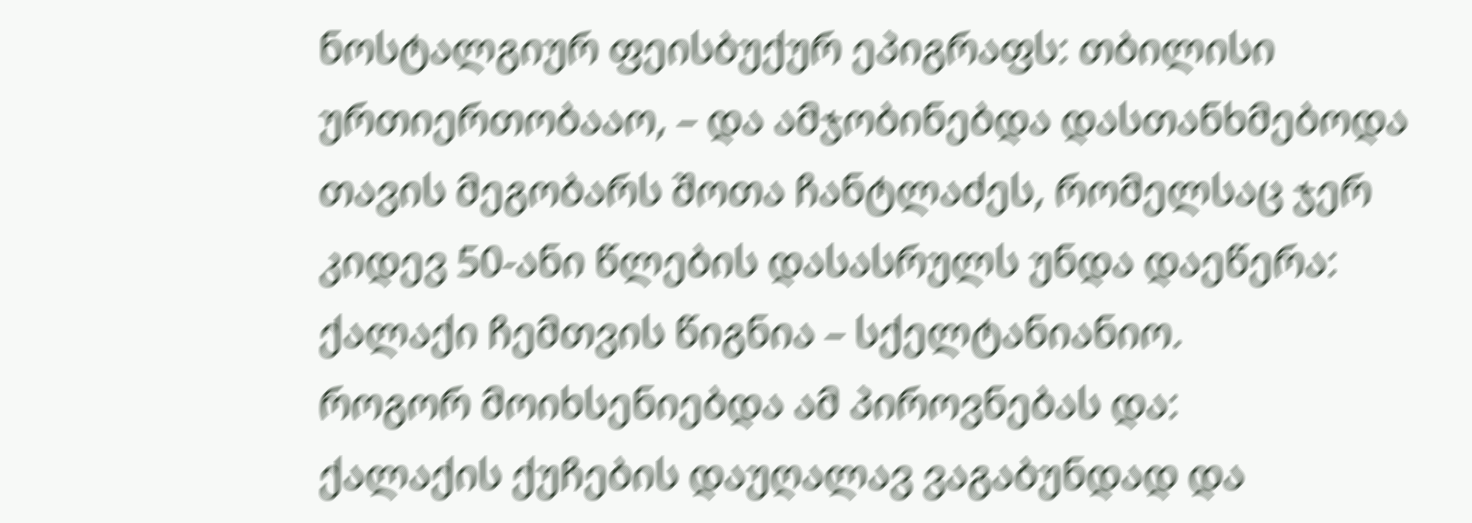ნოსტალგიურ ფეისბუქურ ეპიგრაფს: თბილისი ურთიერთობააო, – და ამჯობინებდა დასთანხმებოდა თავის მეგობარს შოთა ჩანტლაძეს, რომელსაც ჯერ კიდევ 50-ანი წლების დასასრულს უნდა დაეწერა:
ქალაქი ჩემთვის წიგნია – სქელტანიანიო.
როგორ მოიხსენიებდა ამ პიროვნებას და:
ქალაქის ქუჩების დაუღალავ ვაგაბუნდად და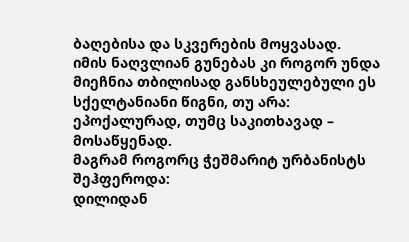ბაღებისა და სკვერების მოყვასად.
იმის ნაღვლიან გუნებას კი როგორ უნდა მიეჩნია თბილისად განსხეულებული ეს სქელტანიანი წიგნი, თუ არა:
ეპოქალურად, თუმც საკითხავად – მოსაწყენად.
მაგრამ როგორც ჭეშმარიტ ურბანისტს შეჰფეროდა:
დილიდან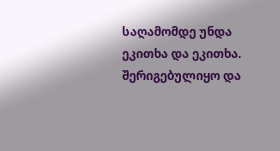საღამომდე უნდა ეკითხა და ეკითხა.
შერიგებულიყო და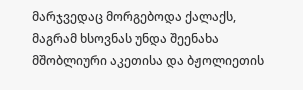მარჯვედაც მორგებოდა ქალაქს, მაგრამ ხსოვნას უნდა შეენახა მშობლიური აკეთისა და ბჟოლიეთის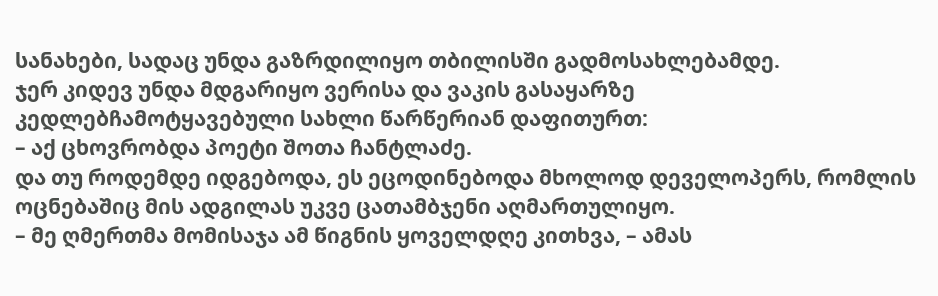სანახები, სადაც უნდა გაზრდილიყო თბილისში გადმოსახლებამდე.
ჯერ კიდევ უნდა მდგარიყო ვერისა და ვაკის გასაყარზე კედლებჩამოტყავებული სახლი წარწერიან დაფითურთ:
– აქ ცხოვრობდა პოეტი შოთა ჩანტლაძე.
და თუ როდემდე იდგებოდა, ეს ეცოდინებოდა მხოლოდ დეველოპერს, რომლის ოცნებაშიც მის ადგილას უკვე ცათამბჯენი აღმართულიყო.
– მე ღმერთმა მომისაჯა ამ წიგნის ყოველდღე კითხვა, – ამას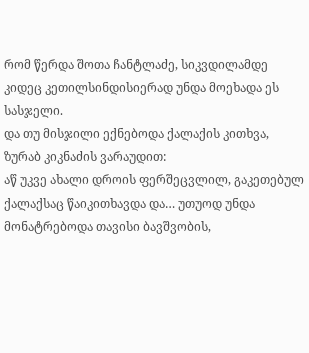რომ წერდა შოთა ჩანტლაძე, სიკვდილამდე კიდეც კეთილსინდისიერად უნდა მოეხადა ეს სასჯელი.
და თუ მისჯილი ექნებოდა ქალაქის კითხვა, ზურაბ კიკნაძის ვარაუდით:
აწ უკვე ახალი დროის ფერშეცვლილ, გაკეთებულ ქალაქსაც წაიკითხავდა და… უთუოდ უნდა მონატრებოდა თავისი ბავშვობის,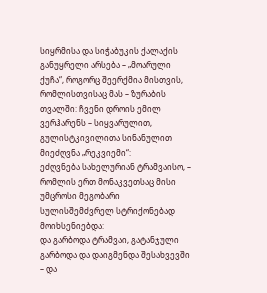სიყრმისა და სიჭაბუკის ქალაქის განუყრელი არსება – „მოარული ქუჩა“, როგორც შეერქმია მისთვის, რომლისთვისაც მას – ზურაბის თვალში: ჩვენი დროის ემილ ვერჰარენს – სიყვარულით, გულისტკივილითა სინანულით მიეძღვნა „რეკვიემი“:
ეძღვნება სახელურიან ტრამვაისო, –
რომლის ერთ მონაკვეთსაც მისი უმცროსი მეგობარი სულისშემძვრელ სტრიქონებად მოიხსენიებდა:
და გარბოდა ტრამვაი, გატანჯული გარბოდა და დაიგმენდა შესახვევში – და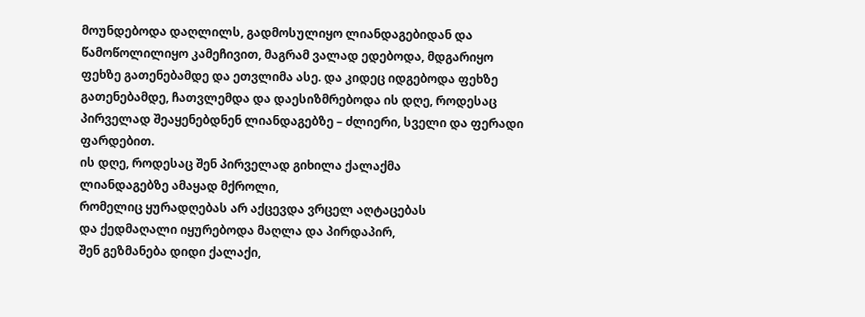მოუნდებოდა დაღლილს, გადმოსულიყო ლიანდაგებიდან და წამოწოლილიყო კამეჩივით, მაგრამ ვალად ედებოდა, მდგარიყო ფეხზე გათენებამდე და ეთვლიმა ასე. და კიდეც იდგებოდა ფეხზე გათენებამდე, ჩათვლემდა და დაესიზმრებოდა ის დღე, როდესაც პირველად შეაყენებდნენ ლიანდაგებზე – ძლიერი, სველი და ფერადი ფარდებით.
ის დღე, როდესაც შენ პირველად გიხილა ქალაქმა
ლიანდაგებზე ამაყად მქროლი,
რომელიც ყურადღებას არ აქცევდა ვრცელ აღტაცებას
და ქედმაღალი იყურებოდა მაღლა და პირდაპირ,
შენ გეზმანება დიდი ქალაქი,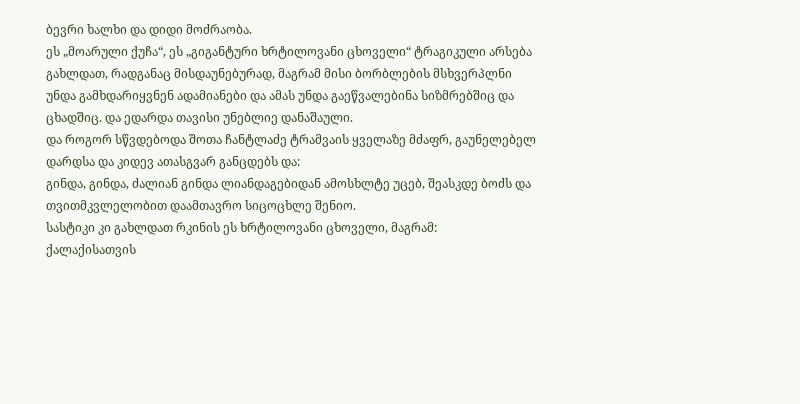ბევრი ხალხი და დიდი მოძრაობა.
ეს „მოარული ქუჩა“, ეს „გიგანტური ხრტილოვანი ცხოველი“ ტრაგიკული არსება გახლდათ, რადგანაც მისდაუნებურად, მაგრამ მისი ბორბლების მსხვერპლნი უნდა გამხდარიყვნენ ადამიანები და ამას უნდა გაეწვალებინა სიზმრებშიც და ცხადშიც. და ედარდა თავისი უნებლიე დანაშაული.
და როგორ სწვდებოდა შოთა ჩანტლაძე ტრამვაის ყველაზე მძაფრ, გაუნელებელ დარდსა და კიდევ ათასგვარ განცდებს და:
გინდა, გინდა, ძალიან გინდა ლიანდაგებიდან ამოსხლტე უცებ, შეასკდე ბოძს და თვითმკვლელობით დაამთავრო სიცოცხლე შენიო.
სასტიკი კი გახლდათ რკინის ეს ხრტილოვანი ცხოველი, მაგრამ:
ქალაქისათვის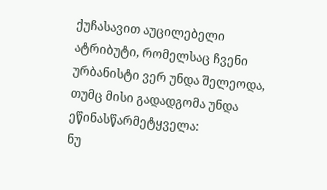ქუჩასავით აუცილებელი ატრიბუტი, რომელსაც ჩვენი ურბანისტი ვერ უნდა შელეოდა, თუმც მისი გადადგომა უნდა ეწინასწარმეტყველა:
ნუ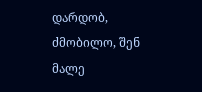დარდობ, ძმობილო, შენ მალე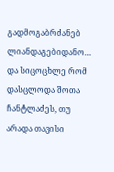გადმოგაბრძანებ ლიანდაგებიდანო…
და სიცოცხლე რომ დასცლოდა შოთა ჩანტლაძეს, თუ არადა თავისი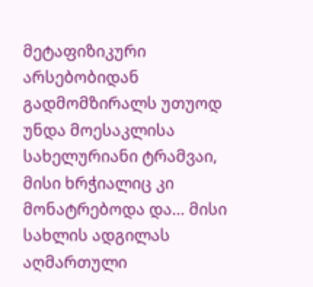მეტაფიზიკური არსებობიდან გადმომზირალს უთუოდ უნდა მოესაკლისა სახელურიანი ტრამვაი, მისი ხრჭიალიც კი მონატრებოდა და… მისი სახლის ადგილას აღმართული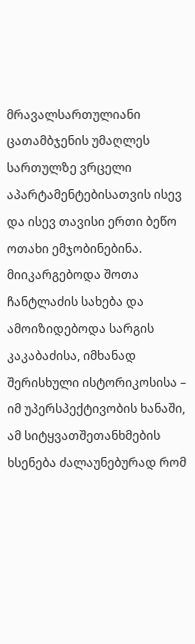მრავალსართულიანი ცათამბჯენის უმაღლეს სართულზე ვრცელი აპარტამენტებისათვის ისევ და ისევ თავისი ერთი ბეწო ოთახი ემჯობინებინა.
მიიკარგებოდა შოთა ჩანტლაძის სახება და ამოიზიდებოდა სარგის კაკაბაძისა, იმხანად შერისხული ისტორიკოსისა – იმ უპერსპექტივობის ხანაში, ამ სიტყვათშეთანხმების ხსენება ძალაუნებურად რომ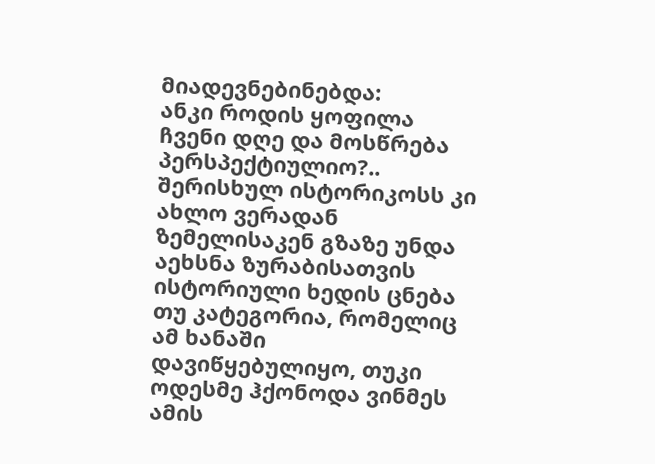მიადევნებინებდა:
ანკი როდის ყოფილა ჩვენი დღე და მოსწრება პერსპექტიულიო?..
შერისხულ ისტორიკოსს კი ახლო ვერადან ზემელისაკენ გზაზე უნდა აეხსნა ზურაბისათვის ისტორიული ხედის ცნება თუ კატეგორია, რომელიც ამ ხანაში დავიწყებულიყო, თუკი ოდესმე ჰქონოდა ვინმეს ამის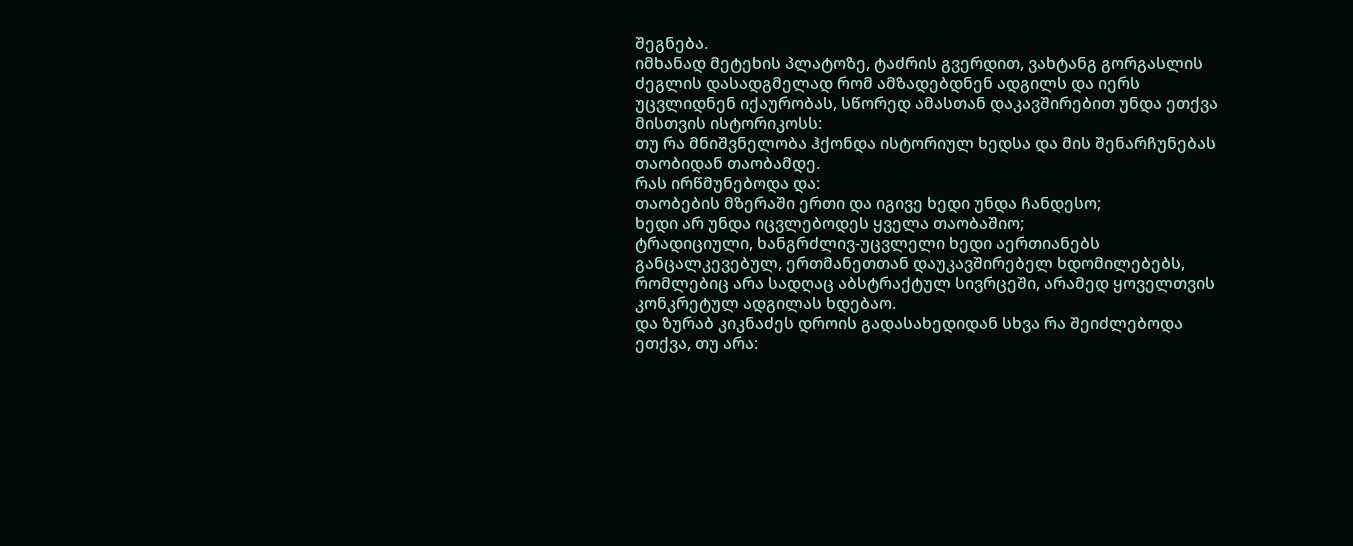შეგნება.
იმხანად მეტეხის პლატოზე, ტაძრის გვერდით, ვახტანგ გორგასლის ძეგლის დასადგმელად რომ ამზადებდნენ ადგილს და იერს უცვლიდნენ იქაურობას, სწორედ ამასთან დაკავშირებით უნდა ეთქვა მისთვის ისტორიკოსს:
თუ რა მნიშვნელობა ჰქონდა ისტორიულ ხედსა და მის შენარჩუნებას თაობიდან თაობამდე.
რას ირწმუნებოდა და:
თაობების მზერაში ერთი და იგივე ხედი უნდა ჩანდესო;
ხედი არ უნდა იცვლებოდეს ყველა თაობაშიო;
ტრადიციული, ხანგრძლივ-უცვლელი ხედი აერთიანებს განცალკევებულ, ერთმანეთთან დაუკავშირებელ ხდომილებებს, რომლებიც არა სადღაც აბსტრაქტულ სივრცეში, არამედ ყოველთვის კონკრეტულ ადგილას ხდებაო.
და ზურაბ კიკნაძეს დროის გადასახედიდან სხვა რა შეიძლებოდა ეთქვა, თუ არა: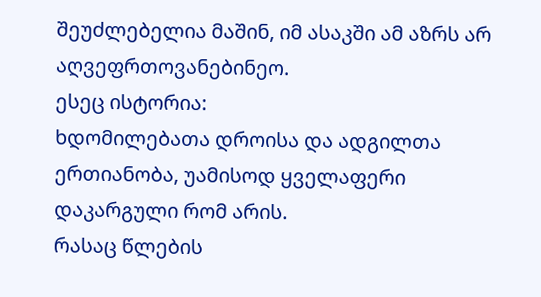შეუძლებელია მაშინ, იმ ასაკში ამ აზრს არ აღვეფრთოვანებინეო.
ესეც ისტორია:
ხდომილებათა დროისა და ადგილთა ერთიანობა, უამისოდ ყველაფერი დაკარგული რომ არის.
რასაც წლების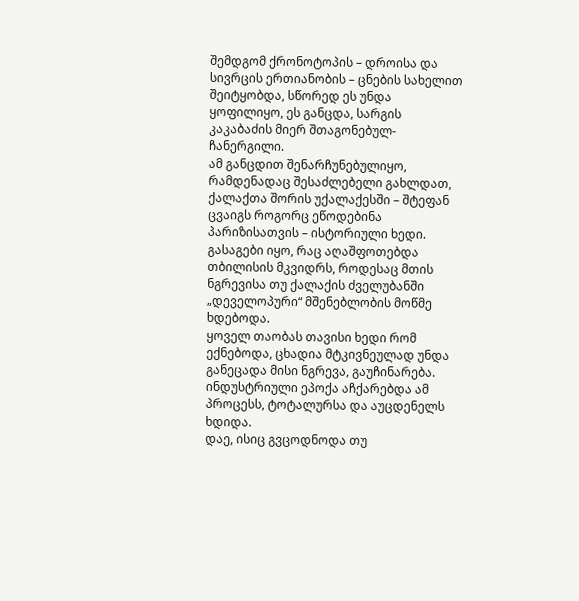შემდგომ ქრონოტოპის – დროისა და სივრცის ერთიანობის – ცნების სახელით შეიტყობდა, სწორედ ეს უნდა ყოფილიყო, ეს განცდა, სარგის კაკაბაძის მიერ შთაგონებულ-ჩანერგილი.
ამ განცდით შენარჩუნებულიყო, რამდენადაც შესაძლებელი გახლდათ, ქალაქთა შორის უქალაქესში – შტეფან ცვაიგს როგორც ეწოდებინა პარიზისათვის – ისტორიული ხედი.
გასაგები იყო, რაც აღაშფოთებდა თბილისის მკვიდრს, როდესაც მთის ნგრევისა თუ ქალაქის ძველუბანში „დეველოპური“ მშენებლობის მოწმე ხდებოდა.
ყოველ თაობას თავისი ხედი რომ ექნებოდა, ცხადია მტკივნეულად უნდა განეცადა მისი ნგრევა, გაუჩინარება.
ინდუსტრიული ეპოქა აჩქარებდა ამ პროცესს, ტოტალურსა და აუცდენელს ხდიდა.
დაე, ისიც გვცოდნოდა თუ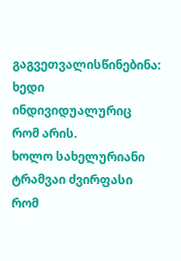გაგვეთვალისწინებინა:
ხედი ინდივიდუალურიც რომ არის.
ხოლო სახელურიანი ტრამვაი ძვირფასი რომ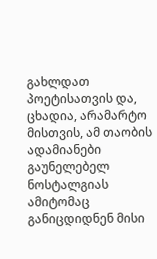გახლდათ პოეტისათვის და, ცხადია, არამარტო მისთვის, ამ თაობის ადამიანები გაუნელებელ ნოსტალგიას ამიტომაც განიცდიდნენ მისი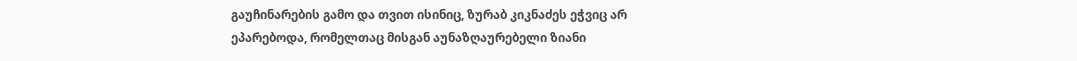გაუჩინარების გამო და თვით ისინიც, ზურაბ კიკნაძეს ეჭვიც არ ეპარებოდა, რომელთაც მისგან აუნაზღაურებელი ზიანი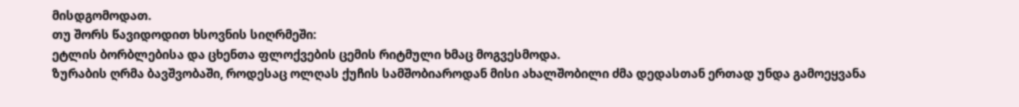მისდგომოდათ.
თუ შორს წავიდოდით ხსოვნის სიღრმეში:
ეტლის ბორბლებისა და ცხენთა ფლოქვების ცემის რიტმული ხმაც მოგვესმოდა.
ზურაბის ღრმა ბავშვობაში, როდესაც ოლღას ქუჩის სამშობიაროდან მისი ახალშობილი ძმა დედასთან ერთად უნდა გამოეყვანა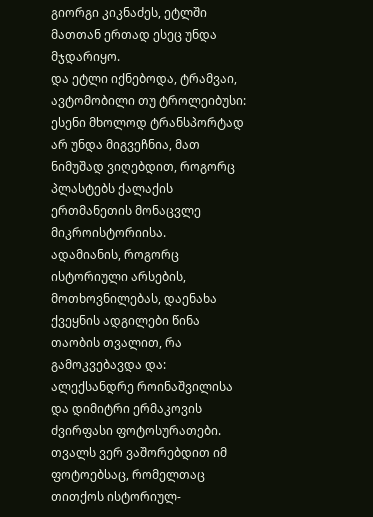გიორგი კიკნაძეს, ეტლში მათთან ერთად ესეც უნდა მჯდარიყო.
და ეტლი იქნებოდა, ტრამვაი, ავტომობილი თუ ტროლეიბუსი:
ესენი მხოლოდ ტრანსპორტად არ უნდა მიგვეჩნია, მათ ნიმუშად ვიღებდით, როგორც პლასტებს ქალაქის ერთმანეთის მონაცვლე მიკროისტორიისა.
ადამიანის, როგორც ისტორიული არსების, მოთხოვნილებას, დაენახა ქვეყნის ადგილები წინა თაობის თვალით, რა გამოკვებავდა და:
ალექსანდრე როინაშვილისა და დიმიტრი ერმაკოვის ძვირფასი ფოტოსურათები.
თვალს ვერ ვაშორებდით იმ ფოტოებსაც, რომელთაც თითქოს ისტორიულ-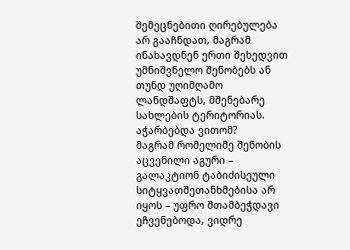შემეცნებითი ღირებულება არ გააჩნდათ, მაგრამ ინახავდნენ ერთი შეხედვით უმნიშვნელო შენობებს ან თუნდ უღიმღამო ლანდშაფტს, მშენებარე სახლების ტერიტორიას.
აჭარბებდა ვითომ?
მაგრამ რომელიმე შენობის აცვენილი აგური – გალაკტიონ ტაბიძისეული სიტყვათშეთანხმებისა არ იყოს – უფრო შთამბეჭდავი ეჩვენებოდა, ვიდრე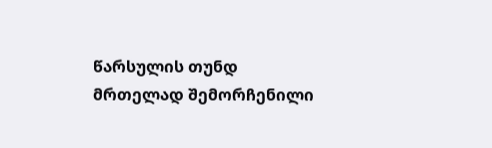წარსულის თუნდ მრთელად შემორჩენილი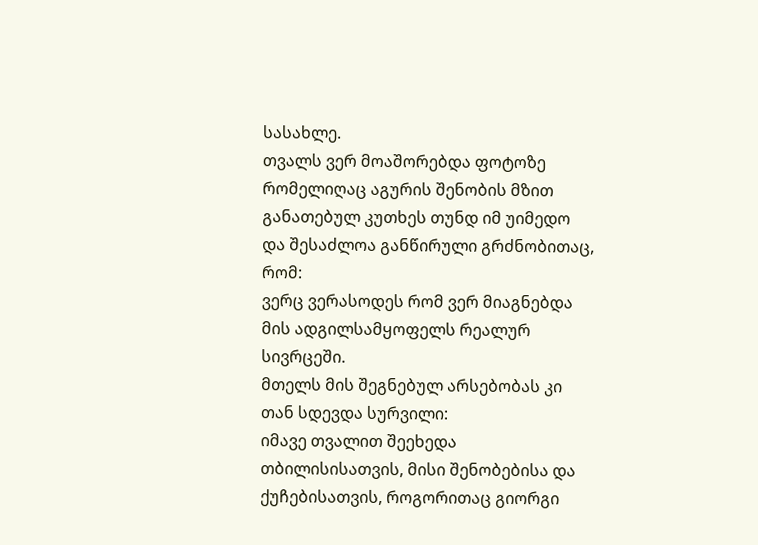სასახლე.
თვალს ვერ მოაშორებდა ფოტოზე რომელიღაც აგურის შენობის მზით განათებულ კუთხეს თუნდ იმ უიმედო და შესაძლოა განწირული გრძნობითაც, რომ:
ვერც ვერასოდეს რომ ვერ მიაგნებდა მის ადგილსამყოფელს რეალურ სივრცეში.
მთელს მის შეგნებულ არსებობას კი თან სდევდა სურვილი:
იმავე თვალით შეეხედა თბილისისათვის, მისი შენობებისა და ქუჩებისათვის, როგორითაც გიორგი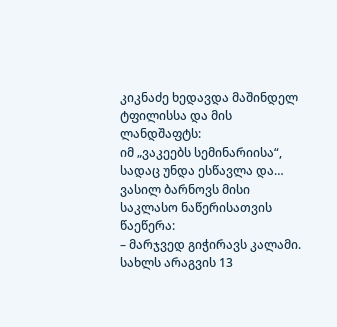კიკნაძე ხედავდა მაშინდელ ტფილისსა და მის ლანდშაფტს:
იმ „ვაკეებს სემინარიისა“, სადაც უნდა ესწავლა და… ვასილ ბარნოვს მისი საკლასო ნაწერისათვის წაეწერა:
– მარჯვედ გიჭირავს კალამი.
სახლს არაგვის 13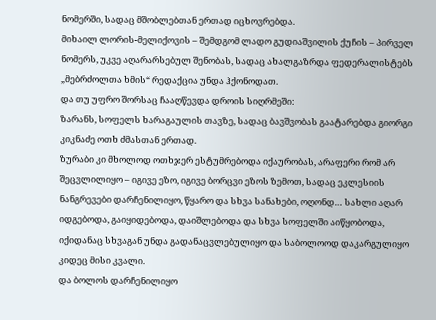ნომერში, სადაც მშობლებთან ერთად იცხოვრებდა.
მიხაილ ლორის-მელიქოვის – შემდგომ ლადო გუდიაშვილის ქუჩის – პირველ ნომერს, უკვე აღარარსებულ შენობას, სადაც ახალგაზრდა ფედერალისტებს „მებრძოლთა ხმის“ რედაქცია უნდა ჰქონოდათ.
და თუ უფრო შორსაც ჩააღწევდა დროის სიღრმეში:
ზარანს, სოფელს ხარაგაულის თავზე, სადაც ბავშვობას გაატარებდა გიორგი კიკნაძე ოთხ ძმასთან ერთად.
ზურაბი კი მხოლოდ ოთხჯერ ესტუმრებოდა იქაურობას, არაფერი რომ არ შეცვლილიყო – იგივე ეზო, იგივე ბორცვი ეზოს ზემოთ, სადაც ეკლესიის ნანგრევები დარჩენილიყო, წყარო და სხვა სანახები, ოღონდ… სახლი აღარ იდგებოდა, გაიყიდებოდა, დაიშლებოდა და სხვა სოფელში აიწყობოდა, იქიდანაც სხვაგან უნდა გადანაცვლებულიყო და საბოლოოდ დაკარგულიყო კიდეც მისი კვალი.
და ბოლოს დარჩენილიყო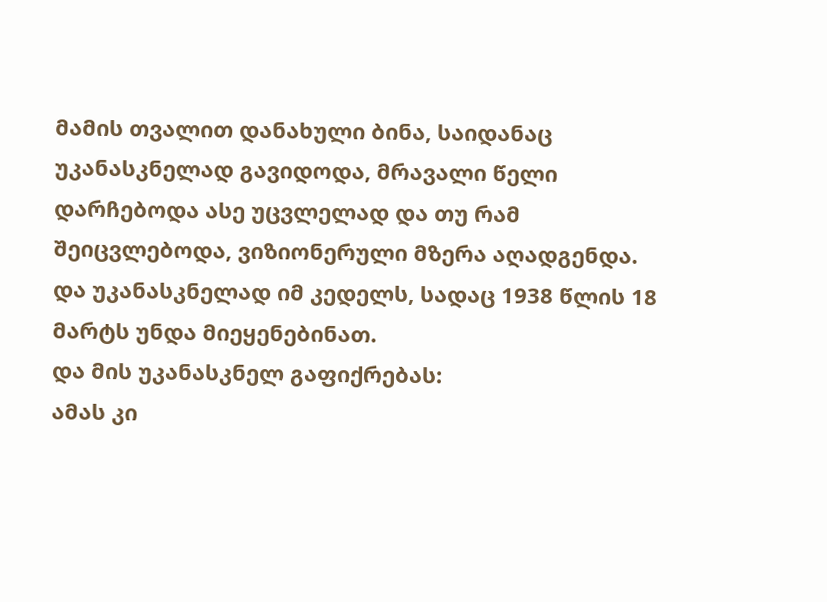მამის თვალით დანახული ბინა, საიდანაც უკანასკნელად გავიდოდა, მრავალი წელი დარჩებოდა ასე უცვლელად და თუ რამ შეიცვლებოდა, ვიზიონერული მზერა აღადგენდა.
და უკანასკნელად იმ კედელს, სადაც 1938 წლის 18 მარტს უნდა მიეყენებინათ.
და მის უკანასკნელ გაფიქრებას:
ამას კი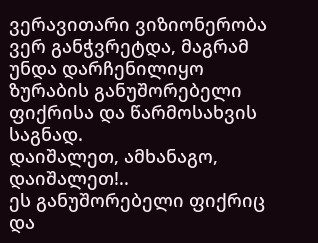ვერავითარი ვიზიონერობა ვერ განჭვრეტდა, მაგრამ უნდა დარჩენილიყო ზურაბის განუშორებელი ფიქრისა და წარმოსახვის საგნად.
დაიშალეთ, ამხანაგო, დაიშალეთ!..
ეს განუშორებელი ფიქრიც და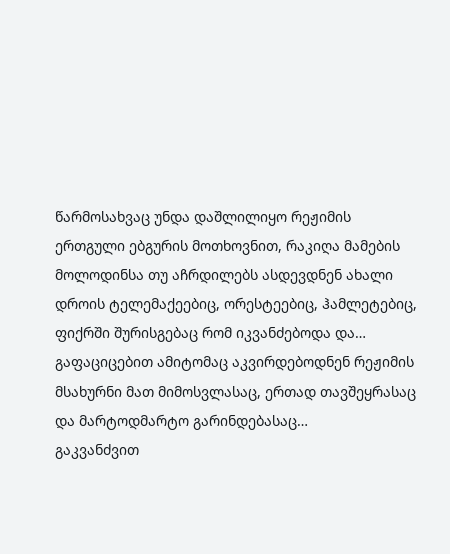წარმოსახვაც უნდა დაშლილიყო რეჟიმის ერთგული ებგურის მოთხოვნით, რაკიღა მამების მოლოდინსა თუ აჩრდილებს ასდევდნენ ახალი დროის ტელემაქეებიც, ორესტეებიც, ჰამლეტებიც, ფიქრში შურისგებაც რომ იკვანძებოდა და… გაფაციცებით ამიტომაც აკვირდებოდნენ რეჟიმის მსახურნი მათ მიმოსვლასაც, ერთად თავშეყრასაც და მარტოდმარტო გარინდებასაც…
გაკვანძვით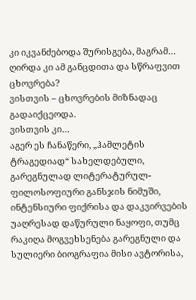კი იკვანძებოდა შურისგება, მაგრამ… ღირდა კი ამ განცდითა და სწრაფვით ცხოვრება?
ვისთვის – ცხოვრების მიზნადაც გადაიქცეოდა.
ვისთვის კი…
აგერ ეს ჩანაწერი, „ჰამლეტის ტრაგედიად“ სახელდებული, გარეგნულად ლიტერატურულ-ფილოსოფიური განსჯის ნიმუში, ინტენსიური ფიქრისა და დაკვირვების უაღრესად დაწურული ნაყოფი, თუმც რაკიღა მოგვეხსენება გარეგნული და სულიერი ბიოგრაფია მისი ავტორისა,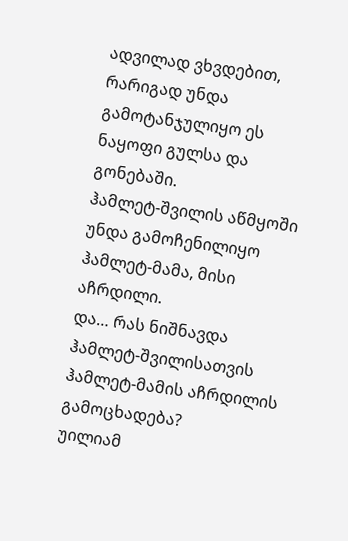ადვილად ვხვდებით, რარიგად უნდა გამოტანჯულიყო ეს ნაყოფი გულსა და გონებაში.
ჰამლეტ-შვილის აწმყოში უნდა გამოჩენილიყო ჰამლეტ-მამა, მისი აჩრდილი.
და… რას ნიშნავდა ჰამლეტ-შვილისათვის ჰამლეტ-მამის აჩრდილის გამოცხადება?
უილიამ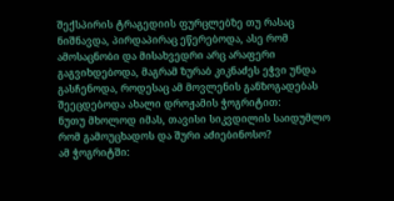შექსპირის ტრაგედიის ფურცლებზე თუ რასაც ნიშნავდა, პირდაპირაც ეწერებოდა, ასე რომ ამოსაცნობი და მისახვედრი არც არაფერი გაგვიხდებოდა, მაგრამ ზურაბ კიკნაძეს ეჭვი უნდა გასჩენოდა, როდესაც ამ მოვლენის განზოგადებას შეეცდებოდა ახალი დროჟამის ჭოგრიტით:
ნუთუ მხოლოდ იმას, თავისი სიკვდილის საიდუმლო რომ გამოუცხადოს და შური აძიებინოსო?
ამ ჭოგრიტში: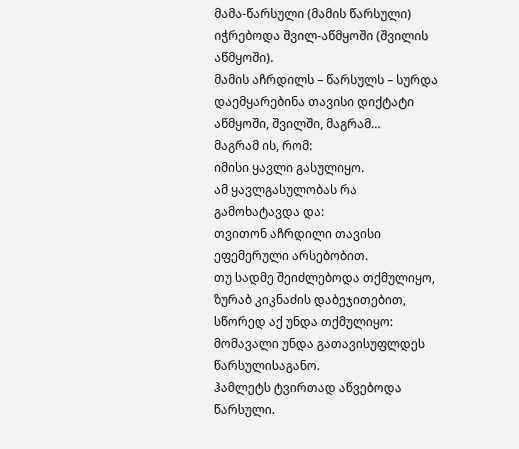მამა-წარსული (მამის წარსული) იჭრებოდა შვილ-აწმყოში (შვილის აწმყოში).
მამის აჩრდილს – წარსულს – სურდა დაემყარებინა თავისი დიქტატი აწმყოში, შვილში, მაგრამ…
მაგრამ ის, რომ:
იმისი ყავლი გასულიყო.
ამ ყავლგასულობას რა გამოხატავდა და:
თვითონ აჩრდილი თავისი ეფემერული არსებობით.
თუ სადმე შეიძლებოდა თქმულიყო, ზურაბ კიკნაძის დაბეჯითებით, სწორედ აქ უნდა თქმულიყო:
მომავალი უნდა გათავისუფლდეს წარსულისაგანო.
ჰამლეტს ტვირთად აწვებოდა წარსული.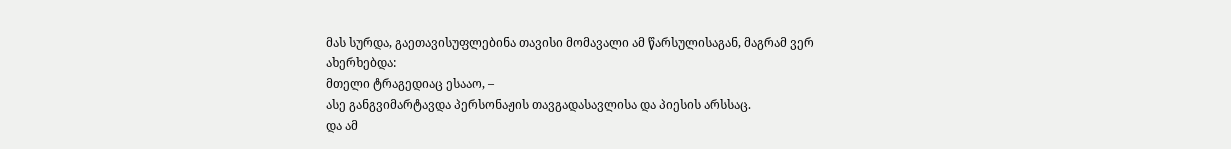მას სურდა, გაეთავისუფლებინა თავისი მომავალი ამ წარსულისაგან, მაგრამ ვერ ახერხებდა:
მთელი ტრაგედიაც ესააო, –
ასე განგვიმარტავდა პერსონაჟის თავგადასავლისა და პიესის არსსაც.
და ამ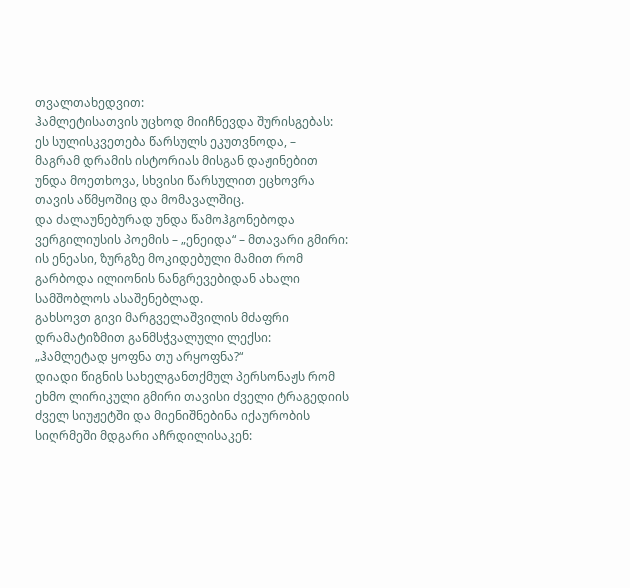თვალთახედვით:
ჰამლეტისათვის უცხოდ მიიჩნევდა შურისგებას:
ეს სულისკვეთება წარსულს ეკუთვნოდა, –
მაგრამ დრამის ისტორიას მისგან დაჟინებით უნდა მოეთხოვა, სხვისი წარსულით ეცხოვრა თავის აწმყოშიც და მომავალშიც.
და ძალაუნებურად უნდა წამოჰგონებოდა ვერგილიუსის პოემის – „ენეიდა“ – მთავარი გმირი:
ის ენეასი, ზურგზე მოკიდებული მამით რომ გარბოდა ილიონის ნანგრევებიდან ახალი სამშობლოს ასაშენებლად.
გახსოვთ გივი მარგველაშვილის მძაფრი დრამატიზმით განმსჭვალული ლექსი:
„ჰამლეტად ყოფნა თუ არყოფნა?“
დიადი წიგნის სახელგანთქმულ პერსონაჟს რომ ეხმო ლირიკული გმირი თავისი ძველი ტრაგედიის ძველ სიუჟეტში და მიენიშნებინა იქაურობის სიღრმეში მდგარი აჩრდილისაკენ: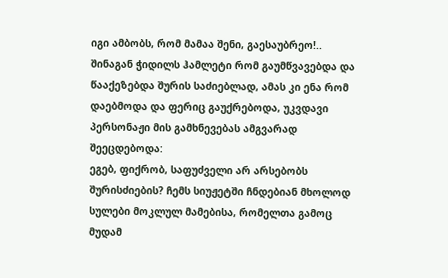იგი ამბობს, რომ მამაა შენი, გაესაუბრეო!..
შინაგან ჭიდილს ჰამლეტი რომ გაუმწვავებდა და წააქეზებდა შურის საძიებლად, ამას კი ენა რომ დაებმოდა და ფერიც გაუქრებოდა, უკვდავი პერსონაჟი მის გამხნევებას ამგვარად შეეცდებოდა:
ეგებ, ფიქრობ, საფუძველი არ არსებობს შურისძიების? ჩემს სიუჟეტში ჩნდებიან მხოლოდ სულები მოკლულ მამებისა, რომელთა გამოც მუდამ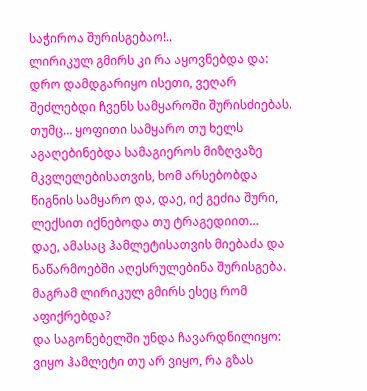საჭიროა შურისგებაო!..
ლირიკულ გმირს კი რა აყოვნებდა და:
დრო დამდგარიყო ისეთი, ვეღარ შეძლებდი ჩვენს სამყაროში შურისძიებას.
თუმც… ყოფითი სამყარო თუ ხელს აგაღებინებდა სამაგიეროს მიზღვაზე მკვლელებისათვის, ხომ არსებობდა წიგნის სამყარო და, დაე, იქ გეძია შური, ლექსით იქნებოდა თუ ტრაგედიით…
დაე, ამასაც ჰამლეტისათვის მიებაძა და ნაწარმოებში აღესრულებინა შურისგება.
მაგრამ ლირიკულ გმირს ესეც რომ აფიქრებდა?
და საგონებელში უნდა ჩავარდნილიყო:
ვიყო ჰამლეტი თუ არ ვიყო, რა გზას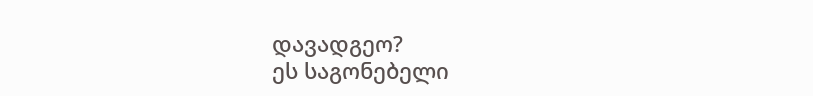დავადგეო?
ეს საგონებელი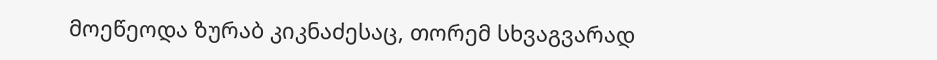მოეწეოდა ზურაბ კიკნაძესაც, თორემ სხვაგვარად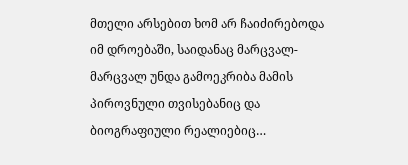მთელი არსებით ხომ არ ჩაიძირებოდა იმ დროებაში, საიდანაც მარცვალ-მარცვალ უნდა გამოეკრიბა მამის პიროვნული თვისებანიც და ბიოგრაფიული რეალიებიც…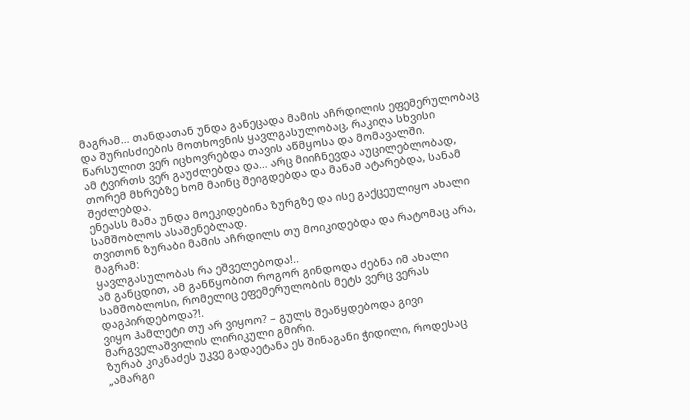მაგრამ… თანდათან უნდა განეცადა მამის აჩრდილის ეფემერულობაც და შურისძიების მოთხოვნის ყავლგასულობაც, რაკიღა სხვისი წარსულით ვერ იცხოვრებდა თავის აწმყოსა და მომავალში.
ამ ტვირთს ვერ გაუძლებდა და… არც მიიჩნევდა აუცილებლობად, თორემ მხრებზე ხომ მაინც შეიგდებდა და მანამ ატარებდა, სანამ შეძლებდა.
ენეასს მამა უნდა მოეკიდებინა ზურგზე და ისე გაქცეულიყო ახალი სამშობლოს ასაშენებლად.
თვითონ ზურაბი მამის აჩრდილს თუ მოიკიდებდა და რატომაც არა, მაგრამ:
ყავლგასულობას რა ეშველებოდა!..
ამ განცდით, ამ განწყობით როგორ გინდოდა ძებნა იმ ახალი სამშობლოსი, რომელიც ეფემერულობის მეტს ვერც ვერას დაგპირდებოდა?!.
ვიყო ჰამლეტი თუ არ ვიყოო? – გულს შეაწყდებოდა გივი მარგველაშვილის ლირიკული გმირი.
ზურაბ კიკნაძეს უკვე გადაეტანა ეს შინაგანი ჭიდილი, როდესაც „ამარგი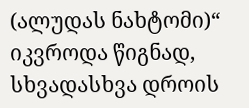(ალუდას ნახტომი)“ იკვროდა წიგნად, სხვადასხვა დროის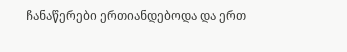ჩანაწერები ერთიანდებოდა და ერთ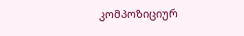კომპოზიციურ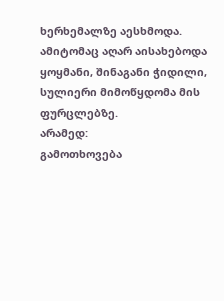ხერხემალზე აესხმოდა.
ამიტომაც აღარ აისახებოდა ყოყმანი, შინაგანი ჭიდილი, სულიერი მიმოწყდომა მის ფურცლებზე.
არამედ:
გამოთხოვება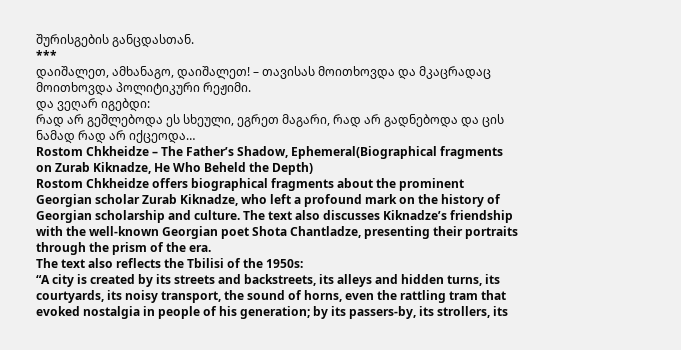შურისგების განცდასთან.
***
დაიშალეთ, ამხანაგო, დაიშალეთ! – თავისას მოითხოვდა და მკაცრადაც მოითხოვდა პოლიტიკური რეჟიმი.
და ვეღარ იგებდი:
რად არ გეშლებოდა ეს სხეული, ეგრეთ მაგარი, რად არ გადნებოდა და ცის ნამად რად არ იქცეოდა…
Rostom Chkheidze – The Father’s Shadow, Ephemeral(Biographical fragments on Zurab Kiknadze, He Who Beheld the Depth)
Rostom Chkheidze offers biographical fragments about the prominent Georgian scholar Zurab Kiknadze, who left a profound mark on the history of Georgian scholarship and culture. The text also discusses Kiknadze’s friendship with the well-known Georgian poet Shota Chantladze, presenting their portraits through the prism of the era.
The text also reflects the Tbilisi of the 1950s:
“A city is created by its streets and backstreets, its alleys and hidden turns, its courtyards, its noisy transport, the sound of horns, even the rattling tram that evoked nostalgia in people of his generation; by its passers-by, its strollers, its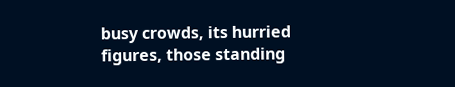busy crowds, its hurried figures, those standing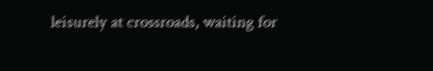leisurely at crossroads, waiting for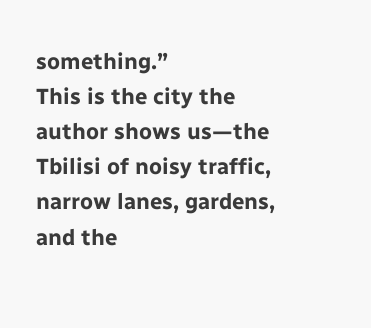something.”
This is the city the author shows us—the Tbilisi of noisy traffic, narrow lanes, gardens, and the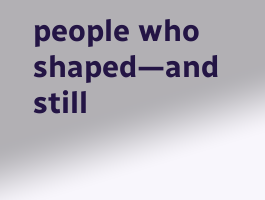people who shaped—and still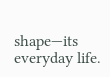shape—its everyday life.